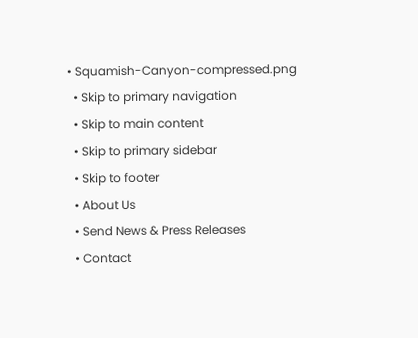• Squamish-Canyon-compressed.png
  • Skip to primary navigation
  • Skip to main content
  • Skip to primary sidebar
  • Skip to footer
  • About Us
  • Send News & Press Releases
  • Contact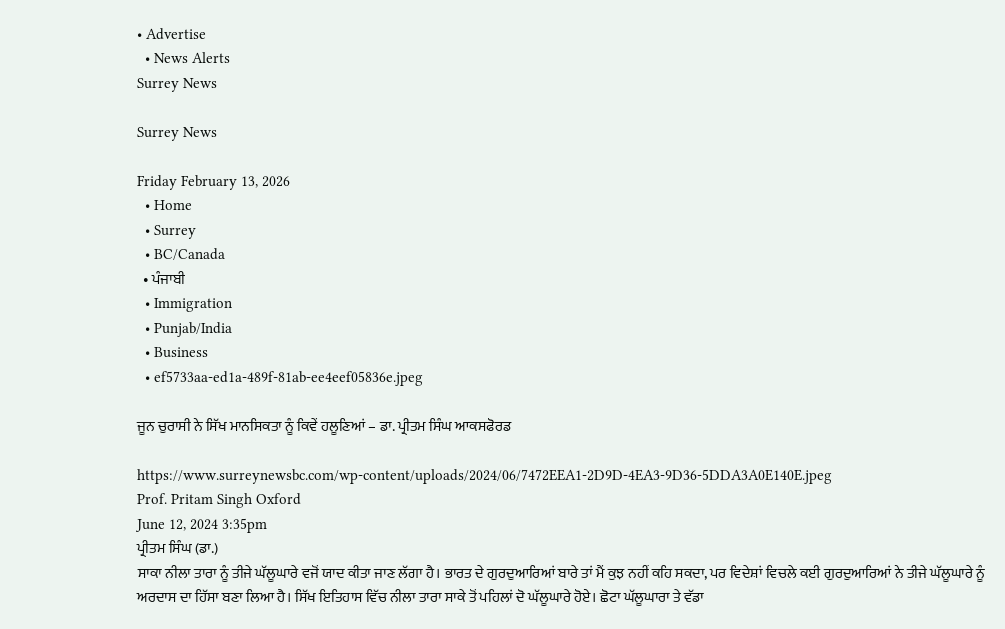• Advertise
  • News Alerts
Surrey News

Surrey News

Friday February 13, 2026
  • Home
  • Surrey
  • BC/Canada
  • ਪੰਜਾਬੀ
  • Immigration
  • Punjab/India
  • Business
  • ef5733aa-ed1a-489f-81ab-ee4eef05836e.jpeg

ਜੂਨ ਚੁਰਾਸੀ ਨੇ ਸਿੱਖ ਮਾਨਸਿਕਤਾ ਨੂੰ ਕਿਵੇਂ ਹਲੂਣਿਆਂ – ਡਾ. ਪ੍ਰੀਤਮ ਸਿੰਘ ਆਕਸਫੋਰਡ

https://www.surreynewsbc.com/wp-content/uploads/2024/06/7472EEA1-2D9D-4EA3-9D36-5DDA3A0E140E.jpeg
Prof. Pritam Singh Oxford
June 12, 2024 3:35pm
ਪ੍ਰੀਤਮ ਸਿੰਘ (ਡਾ.)
ਸਾਕਾ ਨੀਲਾ ਤਾਰਾ ਨੂੰ ਤੀਜੇ ਘੱਲੂਘਾਰੇ ਵਜੋਂ ਯਾਦ ਕੀਤਾ ਜਾਣ ਲੱਗਾ ਹੈ। ਭਾਰਤ ਦੇ ਗੁਰਦੁਆਰਿਆਂ ਬਾਰੇ ਤਾਂ ਮੈਂ ਕੁਝ ਨਹੀਂ ਕਹਿ ਸਕਦਾ, ਪਰ ਵਿਦੇਸ਼ਾਂ ਵਿਚਲੇ ਕਈ ਗੁਰਦੁਆਰਿਆਂ ਨੇ ਤੀਜੇ ਘੱਲੂਘਾਰੇ ਨੂੰ ਅਰਦਾਸ ਦਾ ਹਿੱਸਾ ਬਣਾ ਲਿਆ ਹੈ। ਸਿੱਖ ਇਤਿਹਾਸ ਵਿੱਚ ਨੀਲਾ ਤਾਰਾ ਸਾਕੇ ਤੋਂ ਪਹਿਲਾਂ ਦੋ ਘੱਲੂਘਾਰੇ ਹੋਏ। ਛੋਟਾ ਘੱਲੂਘਾਰਾ ਤੇ ਵੱਡਾ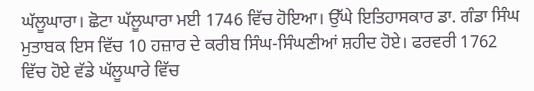ਘੱਲੂਘਾਰਾ। ਛੋਟਾ ਘੱਲੂਘਾਰਾ ਮਈ 1746 ਵਿੱਚ ਹੋਇਆ। ਉੱਘੇ ਇਤਿਹਾਸਕਾਰ ਡਾ. ਗੰਡਾ ਸਿੰਘ ਮੁਤਾਬਕ ਇਸ ਵਿੱਚ 10 ਹਜ਼ਾਰ ਦੇ ਕਰੀਬ ਸਿੰਘ-ਸਿੰਘਣੀਆਂ ਸ਼ਹੀਦ ਹੋਏ। ਫਰਵਰੀ 1762 ਵਿੱਚ ਹੋਏ ਵੱਡੇ ਘੱਲੂਘਾਰੇ ਵਿੱਚ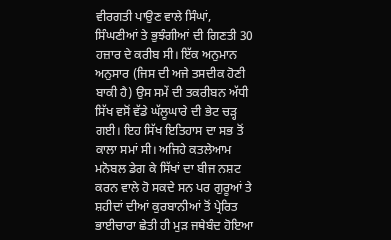ਵੀਰਗਤੀ ਪਾਉਣ ਵਾਲੇ ਸਿੰਘਾਂ, ਸਿੰਘਣੀਆਂ ਤੇ ਭੁਝੰਗੀਆਂ ਦੀ ਗਿਣਤੀ 30 ਹਜ਼ਾਰ ਦੇ ਕਰੀਬ ਸੀ। ਇੱਕ ਅਨੁਮਾਨ ਅਨੁਸਾਰ (ਜਿਸ ਦੀ ਅਜੇ ਤਸਦੀਕ ਹੋਣੀ ਬਾਕੀ ਹੈ) ਉਸ ਸਮੇਂ ਦੀ ਤਕਰੀਬਨ ਅੱਧੀ ਸਿੱਖ ਵਸੋਂ ਵੱਡੇ ਘੱਲੂਘਾਰੇ ਦੀ ਭੇਟ ਚੜ੍ਹ ਗਈ। ਇਹ ਸਿੱਖ ਇਤਿਹਾਸ ਦਾ ਸਭ ਤੋਂ ਕਾਲਾ ਸਮਾਂ ਸੀ। ਅਜਿਹੇ ਕਤਲੇਆਮ ਮਨੋਬਲ ਡੇਗ ਕੇ ਸਿੱਖਾਂ ਦਾ ਬੀਜ ਨਸ਼ਟ ਕਰਨ ਵਾਲੇ ਹੋ ਸਕਦੇ ਸਨ ਪਰ ਗੁਰੂਆਂ ਤੇ ਸ਼ਹੀਦਾਂ ਦੀਆਂ ਕੁਰਬਾਨੀਆਂ ਤੋਂ ਪ੍ਰੇਰਿਤ ਭਾਈਚਾਰਾ ਛੇਤੀ ਹੀ ਮੁੜ ਜਥੇਬੰਦ ਹੋਇਆ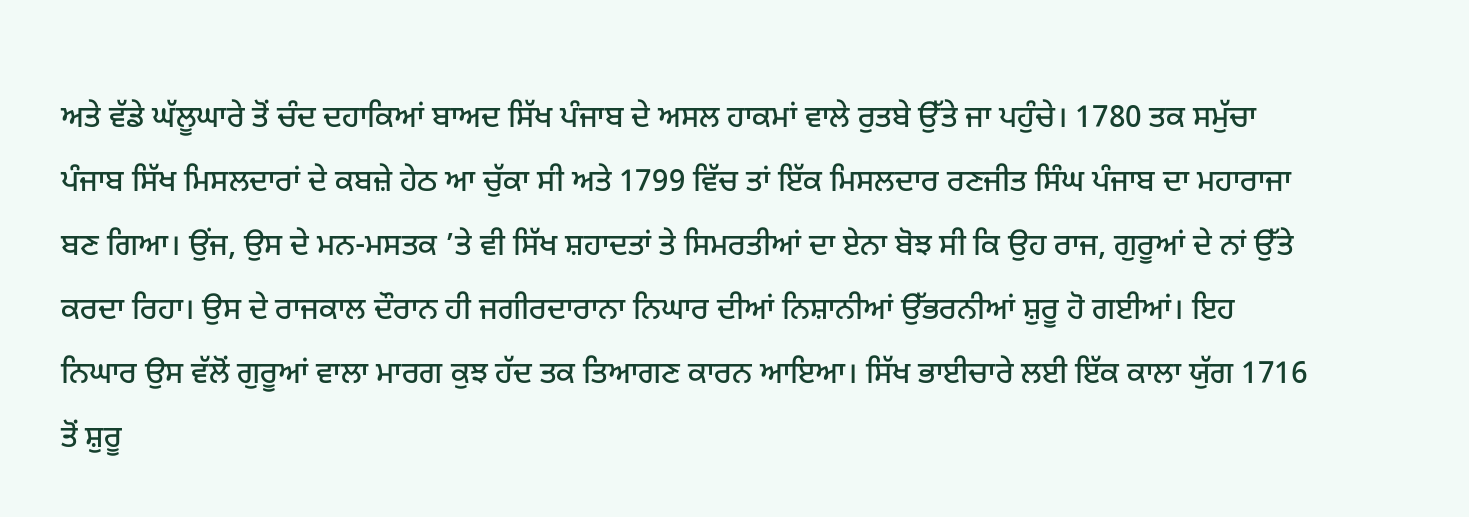ਅਤੇ ਵੱਡੇ ਘੱਲੂਘਾਰੇ ਤੋਂ ਚੰਦ ਦਹਾਕਿਆਂ ਬਾਅਦ ਸਿੱਖ ਪੰਜਾਬ ਦੇ ਅਸਲ ਹਾਕਮਾਂ ਵਾਲੇ ਰੁਤਬੇ ਉੱਤੇ ਜਾ ਪਹੁੰਚੇ। 1780 ਤਕ ਸਮੁੱਚਾ ਪੰਜਾਬ ਸਿੱਖ ਮਿਸਲਦਾਰਾਂ ਦੇ ਕਬਜ਼ੇ ਹੇਠ ਆ ਚੁੱਕਾ ਸੀ ਅਤੇ 1799 ਵਿੱਚ ਤਾਂ ਇੱਕ ਮਿਸਲਦਾਰ ਰਣਜੀਤ ਸਿੰਘ ਪੰਜਾਬ ਦਾ ਮਹਾਰਾਜਾ ਬਣ ਗਿਆ। ਉਂਜ, ਉਸ ਦੇ ਮਨ-ਮਸਤਕ ’ਤੇ ਵੀ ਸਿੱਖ ਸ਼ਹਾਦਤਾਂ ਤੇ ਸਿਮਰਤੀਆਂ ਦਾ ਏਨਾ ਬੋਝ ਸੀ ਕਿ ਉਹ ਰਾਜ, ਗੁਰੂਆਂ ਦੇ ਨਾਂ ਉੱਤੇ ਕਰਦਾ ਰਿਹਾ। ਉਸ ਦੇ ਰਾਜਕਾਲ ਦੌਰਾਨ ਹੀ ਜਗੀਰਦਾਰਾਨਾ ਨਿਘਾਰ ਦੀਆਂ ਨਿਸ਼ਾਨੀਆਂ ਉੱਭਰਨੀਆਂ ਸ਼ੁਰੂ ਹੋ ਗਈਆਂ। ਇਹ ਨਿਘਾਰ ਉਸ ਵੱਲੋਂ ਗੁਰੂਆਂ ਵਾਲਾ ਮਾਰਗ ਕੁਝ ਹੱਦ ਤਕ ਤਿਆਗਣ ਕਾਰਨ ਆਇਆ। ਸਿੱਖ ਭਾਈਚਾਰੇ ਲਈ ਇੱਕ ਕਾਲਾ ਯੁੱਗ 1716 ਤੋਂ ਸ਼ੁਰੂ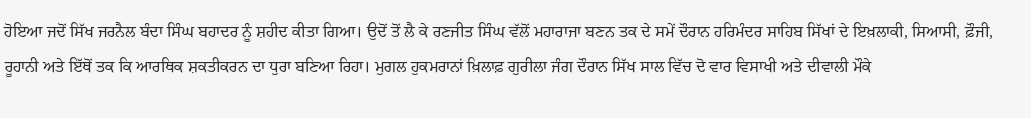ਹੋਇਆ ਜਦੋਂ ਸਿੱਖ ਜਰਨੈਲ ਬੰਦਾ ਸਿੰਘ ਬਹਾਦਰ ਨੂੰ ਸ਼ਹੀਦ ਕੀਤਾ ਗਿਆ। ਉਦੋਂ ਤੋਂ ਲੈ ਕੇ ਰਣਜੀਤ ਸਿੰਘ ਵੱਲੋਂ ਮਹਾਰਾਜਾ ਬਣਨ ਤਕ ਦੇ ਸਮੇਂ ਦੌਰਾਨ ਹਰਿਮੰਦਰ ਸਾਹਿਬ ਸਿੱਖਾਂ ਦੇ ਇਖ਼ਲਾਕੀ, ਸਿਆਸੀ, ਫ਼ੌਜੀ, ਰੂਹਾਨੀ ਅਤੇ ਇੱਥੋਂ ਤਕ ਕਿ ਆਰਥਿਕ ਸ਼ਕਤੀਕਰਨ ਦਾ ਧੁਰਾ ਬਣਿਆ ਰਿਹਾ। ਮੁਗਲ ਹੁਕਮਰਾਨਾਂ ਖ਼ਿਲਾਫ਼ ਗੁਰੀਲਾ ਜੰਗ ਦੌਰਾਨ ਸਿੱਖ ਸਾਲ ਵਿੱਚ ਦੋ ਵਾਰ ਵਿਸਾਖੀ ਅਤੇ ਦੀਵਾਲੀ ਮੌਕੇ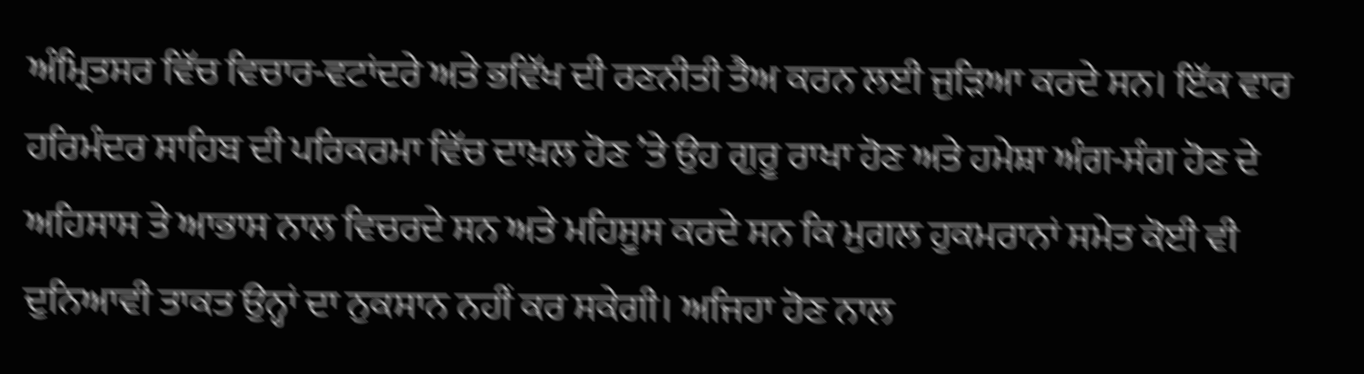ਅੰਮ੍ਰਿਤਸਰ ਵਿੱਚ ਵਿਚਾਰ-ਵਟਾਂਦਰੇ ਅਤੇ ਭਵਿੱਖ ਦੀ ਰਣਨੀਤੀ ਤੈਅ ਕਰਨ ਲਈ ਜੁੜਿਆ ਕਰਦੇ ਸਨ। ਇੱਕ ਵਾਰ ਹਰਿਮੰਦਰ ਸਾਹਿਬ ਦੀ ਪਰਿਕਰਮਾ ਵਿੱਚ ਦਾਖ਼ਲ ਹੋਣ ’ਤੇ ਉਹ ਗੁਰੂ ਰਾਖਾ ਹੋਣ ਅਤੇ ਹਮੇਸ਼ਾ ਅੰਗ-ਸੰਗ ਹੋਣ ਦੇ ਅਹਿਸਾਸ ਤੇ ਆਭਾਸ ਨਾਲ ਵਿਚਰਦੇ ਸਨ ਅਤੇ ਮਹਿਸੂਸ ਕਰਦੇ ਸਨ ਕਿ ਮੁਗਲ ਹੁਕਮਰਾਨਾਂ ਸਮੇਤ ਕੋਈ ਵੀ ਦੁਨਿਆਵੀ ਤਾਕਤ ਉਨ੍ਹਾਂ ਦਾ ਨੁਕਸਾਨ ਨਹੀਂ ਕਰ ਸਕੇਗੀ। ਅਜਿਹਾ ਹੋਣ ਨਾਲ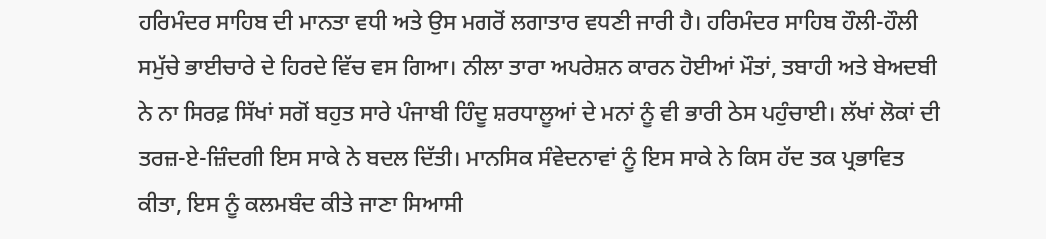ਹਰਿਮੰਦਰ ਸਾਹਿਬ ਦੀ ਮਾਨਤਾ ਵਧੀ ਅਤੇ ਉਸ ਮਗਰੋਂ ਲਗਾਤਾਰ ਵਧਣੀ ਜਾਰੀ ਹੈ। ਹਰਿਮੰਦਰ ਸਾਹਿਬ ਹੌਲੀ-ਹੌਲੀ ਸਮੁੱਚੇ ਭਾਈਚਾਰੇ ਦੇ ਹਿਰਦੇ ਵਿੱਚ ਵਸ ਗਿਆ। ਨੀਲਾ ਤਾਰਾ ਅਪਰੇਸ਼ਨ ਕਾਰਨ ਹੋਈਆਂ ਮੌਤਾਂ, ਤਬਾਹੀ ਅਤੇ ਬੇਅਦਬੀ ਨੇ ਨਾ ਸਿਰਫ਼ ਸਿੱਖਾਂ ਸਗੋਂ ਬਹੁਤ ਸਾਰੇ ਪੰਜਾਬੀ ਹਿੰਦੂ ਸ਼ਰਧਾਲੂਆਂ ਦੇ ਮਨਾਂ ਨੂੰ ਵੀ ਭਾਰੀ ਠੇਸ ਪਹੁੰਚਾਈ। ਲੱਖਾਂ ਲੋਕਾਂ ਦੀ ਤਰਜ਼-ਏ-ਜ਼ਿੰਦਗੀ ਇਸ ਸਾਕੇ ਨੇ ਬਦਲ ਦਿੱਤੀ। ਮਾਨਸਿਕ ਸੰਵੇਦਨਾਵਾਂ ਨੂੰ ਇਸ ਸਾਕੇ ਨੇ ਕਿਸ ਹੱਦ ਤਕ ਪ੍ਰਭਾਵਿਤ ਕੀਤਾ, ਇਸ ਨੂੰ ਕਲਮਬੰਦ ਕੀਤੇ ਜਾਣਾ ਸਿਆਸੀ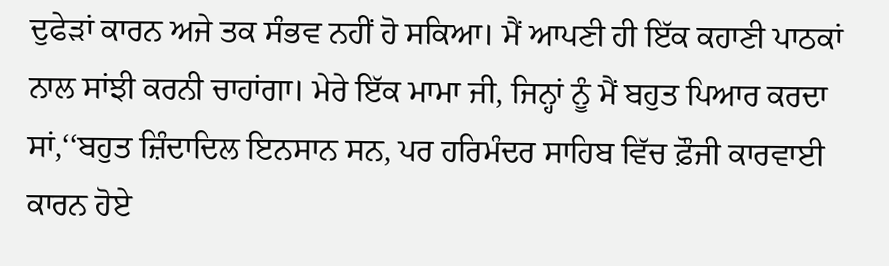ਦੁਫੇੜਾਂ ਕਾਰਨ ਅਜੇ ਤਕ ਸੰਭਵ ਨਹੀਂ ਹੋ ਸਕਿਆ। ਮੈਂ ਆਪਣੀ ਹੀ ਇੱਕ ਕਹਾਣੀ ਪਾਠਕਾਂ ਨਾਲ ਸਾਂਝੀ ਕਰਨੀ ਚਾਹਾਂਗਾ। ਮੇਰੇ ਇੱਕ ਮਾਮਾ ਜੀ, ਜਿਨ੍ਹਾਂ ਨੂੰ ਮੈਂ ਬਹੁਤ ਪਿਆਰ ਕਰਦਾ ਸਾਂ,‘‘ਬਹੁਤ ਜ਼ਿੰਦਾਦਿਲ ਇਨਸਾਨ ਸਨ, ਪਰ ਹਰਿਮੰਦਰ ਸਾਹਿਬ ਵਿੱਚ ਫ਼ੌਜੀ ਕਾਰਵਾਈ ਕਾਰਨ ਹੋਏ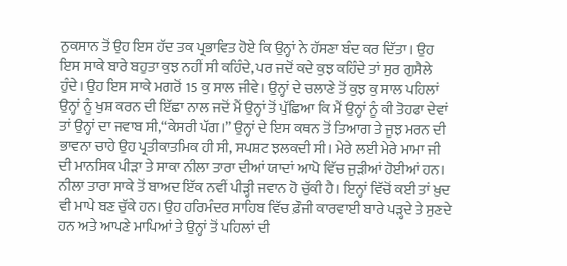ਨੁਕਸਾਨ ਤੋਂ ਉਹ ਇਸ ਹੱਦ ਤਕ ਪ੍ਰਭਾਵਿਤ ਹੋਏ ਕਿ ਉਨ੍ਹਾਂ ਨੇ ਹੱਸਣਾ ਬੰਦ ਕਰ ਦਿੱਤਾ। ਉਹ ਇਸ ਸਾਕੇ ਬਾਰੇ ਬਹੁਤਾ ਕੁਝ ਨਹੀਂ ਸੀ ਕਹਿੰਦੇ, ਪਰ ਜਦੋਂ ਕਦੇ ਕੁਝ ਕਹਿੰਦੇ ਤਾਂ ਸੁਰ ਗੁਸੈਲੇ ਹੁੰਦੇ। ਉਹ ਇਸ ਸਾਕੇ ਮਗਰੋਂ 15 ਕੁ ਸਾਲ ਜੀਵੇ। ਉਨ੍ਹਾਂ ਦੇ ਚਲਾਣੇ ਤੋਂ ਕੁਝ ਕੁ ਸਾਲ ਪਹਿਲਾਂ ਉਨ੍ਹਾਂ ਨੂੰ ਖੁਸ਼ ਕਰਨ ਦੀ ਇੱਛਾ ਨਾਲ ਜਦੋਂ ਮੈਂ ਉਨ੍ਹਾਂ ਤੋਂ ਪੁੱਛਿਆ ਕਿ ਮੈਂ ਉਨ੍ਹਾਂ ਨੂੰ ਕੀ ਤੋਹਫਾ ਦੇਵਾਂ ਤਾਂ ਉਨ੍ਹਾਂ ਦਾ ਜਵਾਬ ਸੀ,‘‘ਕੇਸਰੀ ਪੱਗ।’’ ਉਨ੍ਹਾਂ ਦੇ ਇਸ ਕਥਨ ਤੋਂ ਤਿਆਗ ਤੇ ਜੂਝ ਮਰਨ ਦੀ ਭਾਵਨਾ ਚਾਹੇ ਉਹ ਪ੍ਰਤੀਕਾਤਮਿਕ ਹੀ ਸੀ, ਸਪਸ਼ਟ ਝਲਕਦੀ ਸੀ। ਮੇਰੇ ਲਈ ਮੇਰੇ ਮਾਮਾ ਜੀ ਦੀ ਮਾਨਸਿਕ ਪੀੜਾ ਤੇ ਸਾਕਾ ਨੀਲਾ ਤਾਰਾ ਦੀਆਂ ਯਾਦਾਂ ਆਪੋ ਵਿੱਚ ਜੁੜੀਆਂ ਹੋਈਆਂ ਹਨ। ਨੀਲਾ ਤਾਰਾ ਸਾਕੇ ਤੋਂ ਬਾਅਦ ਇੱਕ ਨਵੀਂ ਪੀੜ੍ਹੀ ਜਵਾਨ ਹੋ ਚੁੱਕੀ ਹੈ। ਇਨ੍ਹਾਂ ਵਿੱਚੋਂ ਕਈ ਤਾਂ ਖ਼ੁਦ ਵੀ ਮਾਪੇ ਬਣ ਚੁੱਕੇ ਹਨ। ਉਹ ਹਰਿਮੰਦਰ ਸਾਹਿਬ ਵਿੱਚ ਫ਼ੌਜੀ ਕਾਰਵਾਈ ਬਾਰੇ ਪੜ੍ਹਦੇ ਤੇ ਸੁਣਦੇ ਹਨ ਅਤੇ ਆਪਣੇ ਮਾਪਿਆਂ ਤੇ ਉਨ੍ਹਾਂ ਤੋਂ ਪਹਿਲਾਂ ਦੀ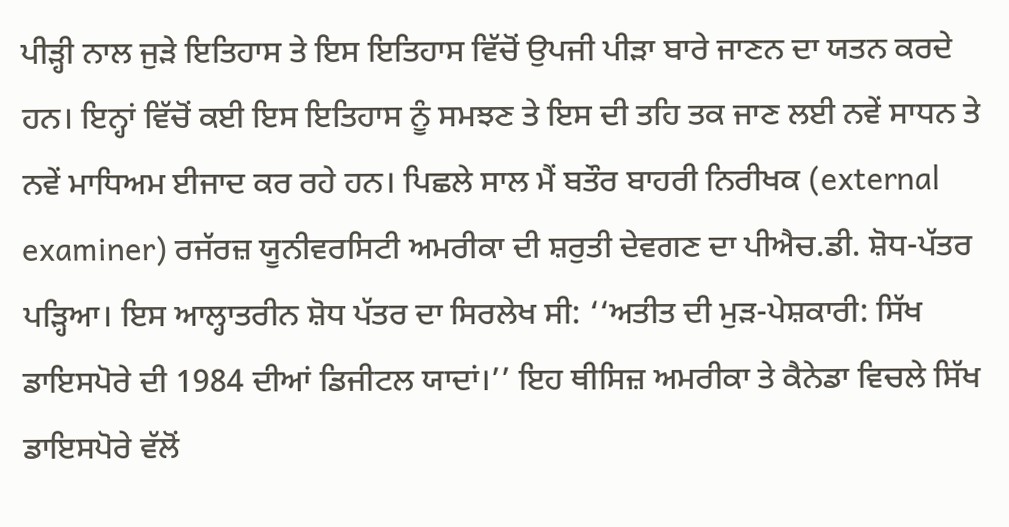ਪੀੜ੍ਹੀ ਨਾਲ ਜੁੜੇ ਇਤਿਹਾਸ ਤੇ ਇਸ ਇਤਿਹਾਸ ਵਿੱਚੋਂ ਉਪਜੀ ਪੀੜਾ ਬਾਰੇ ਜਾਣਨ ਦਾ ਯਤਨ ਕਰਦੇ ਹਨ। ਇਨ੍ਹਾਂ ਵਿੱਚੋਂ ਕਈ ਇਸ ਇਤਿਹਾਸ ਨੂੰ ਸਮਝਣ ਤੇ ਇਸ ਦੀ ਤਹਿ ਤਕ ਜਾਣ ਲਈ ਨਵੇਂ ਸਾਧਨ ਤੇ ਨਵੇਂ ਮਾਧਿਅਮ ਈਜਾਦ ਕਰ ਰਹੇ ਹਨ। ਪਿਛਲੇ ਸਾਲ ਮੈਂ ਬਤੌਰ ਬਾਹਰੀ ਨਿਰੀਖਕ (external examiner) ਰਜੱਰਜ਼ ਯੂਨੀਵਰਸਿਟੀ ਅਮਰੀਕਾ ਦੀ ਸ਼ਰੁਤੀ ਦੇਵਗਣ ਦਾ ਪੀਐਚ.ਡੀ. ਸ਼ੋਧ-ਪੱਤਰ ਪੜ੍ਹਿਆ। ਇਸ ਆਲ੍ਹਾਤਰੀਨ ਸ਼ੋਧ ਪੱਤਰ ਦਾ ਸਿਰਲੇਖ ਸੀ: ‘‘ਅਤੀਤ ਦੀ ਮੁੜ-ਪੇਸ਼ਕਾਰੀ: ਸਿੱਖ ਡਾਇਸਪੋਰੇ ਦੀ 1984 ਦੀਆਂ ਡਿਜੀਟਲ ਯਾਦਾਂ।’’ ਇਹ ਥੀਸਿਜ਼ ਅਮਰੀਕਾ ਤੇ ਕੈਨੇਡਾ ਵਿਚਲੇ ਸਿੱਖ ਡਾਇਸਪੋਰੇ ਵੱਲੋਂ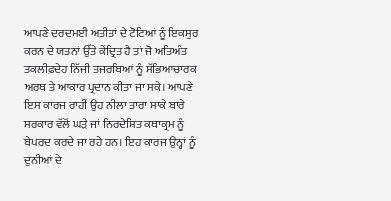ਆਪਣੇ ਦਰਦਮਈ ਅਤੀਤਾਂ ਦੇ ਟੋਟਿਆਂ ਨੂੰ ਇਕਸੁਰ ਕਰਨ ਦੇ ਯਤਨਾਂ ਉੱਤੇ ਕੇਂਦ੍ਰਿਤ ਹੈ ਤਾਂ ਜੋ ਅਤਿਅੰਤ ਤਕਲੀਫ਼ਦੇਹ ਨਿੱਜੀ ਤਜਰਬਿਆਂ ਨੂੰ ਸੱਭਿਆਚਾਰਕ ਅਰਥ ਤੇ ਆਕਾਰ ਪ੍ਰਦਾਨ ਕੀਤਾ ਜਾ ਸਕੇ। ਆਪਣੇ ਇਸ ਕਾਰਜ ਰਾਹੀਂ ਉਹ ਨੀਲਾ ਤਾਰਾ ਸਾਕੇ ਬਾਰੇ ਸਰਕਾਰ ਵੱਲੋਂ ਘੜੇ ਜਾਂ ਨਿਰਦੇਸ਼ਿਤ ਕਥਾਕ੍ਰਮ ਨੂੰ ਬੇਪਰਦ ਕਰਦੇ ਜਾ ਰਹੇ ਹਨ। ਇਹ ਕਾਰਜ ਉਨ੍ਹਾਂ ਨੂੰ ਦੁਨੀਆਂ ਦੇ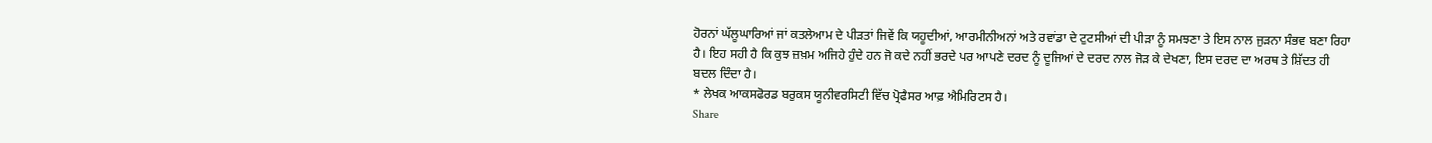ਹੋਰਨਾਂ ਘੱਲੂਘਾਰਿਆਂ ਜਾਂ ਕਤਲੇਆਮ ਦੇ ਪੀੜਤਾਂ ਜਿਵੇਂ ਕਿ ਯਹੂਦੀਆਂ, ਆਰਮੀਨੀਅਨਾਂ ਅਤੇ ਰਵਾਂਡਾ ਦੇ ਟੁਟਸੀਆਂ ਦੀ ਪੀੜਾ ਨੂੰ ਸਮਝਣਾ ਤੇ ਇਸ ਨਾਲ ਜੁੜਨਾ ਸੰਭਵ ਬਣਾ ਰਿਹਾ ਹੈ। ਇਹ ਸਹੀ ਹੈ ਕਿ ਕੁਝ ਜ਼ਖ਼ਮ ਅਜਿਹੇ ਹੁੰਦੇ ਹਨ ਜੋ ਕਦੇ ਨਹੀਂ ਭਰਦੇ ਪਰ ਆਪਣੇ ਦਰਦ ਨੂੰ ਦੂਜਿਆਂ ਦੇ ਦਰਦ ਨਾਲ ਜੋੜ ਕੇ ਦੇਖਣਾ, ਇਸ ਦਰਦ ਦਾ ਅਰਥ ਤੇ ਸ਼ਿੱਦਤ ਹੀ ਬਦਲ ਦਿੰਦਾ ਹੈ।
* ਲੇਖਕ ਆਕਸਫੋਰਡ ਬਰੁਕਸ ਯੂਨੀਵਰਸਿਟੀ ਵਿੱਚ ਪ੍ਰੋਫੈਸਰ ਆਫ਼ ਐਮਿਰਿਟਸ ਹੈ।
Share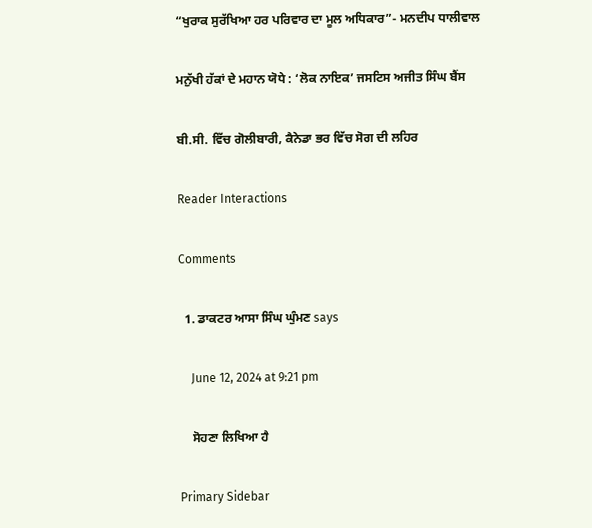“ਖੁਰਾਕ ਸੁਰੱਖਿਆ ਹਰ ਪਰਿਵਾਰ ਦਾ ਮੂਲ ਅਧਿਕਾਰ”- ਮਨਦੀਪ ਧਾਲੀਵਾਲ

ਮਨੁੱਖੀ ਹੱਕਾਂ ਦੇ ਮਹਾਨ ਯੋਧੇ : ‘ਲੋਕ ਨਾਇਕ’ ਜਸਟਿਸ ਅਜੀਤ ਸਿੰਘ ਬੈਂਸ

ਬੀ.ਸੀ. ਵਿੱਚ ਗੋਲੀਬਾਰੀ, ਕੈਨੇਡਾ ਭਰ ਵਿੱਚ ਸੋਗ ਦੀ ਲਹਿਰ

Reader Interactions

Comments

  1. ਡਾਕਟਰ ਆਸਾ ਸਿੰਘ ਘੁੰਮਣ says

    June 12, 2024 at 9:21 pm

    ਸੋਹਣਾ ਲਿਖਿਆ ਹੈ

Primary Sidebar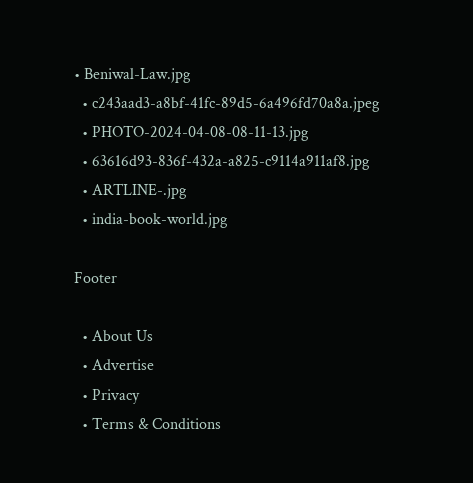• Beniwal-Law.jpg
  • c243aad3-a8bf-41fc-89d5-6a496fd70a8a.jpeg
  • PHOTO-2024-04-08-08-11-13.jpg
  • 63616d93-836f-432a-a825-c9114a911af8.jpg
  • ARTLINE-.jpg
  • india-book-world.jpg

Footer

  • About Us
  • Advertise
  • Privacy
  • Terms & Conditions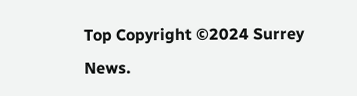Top Copyright ©2024 Surrey News.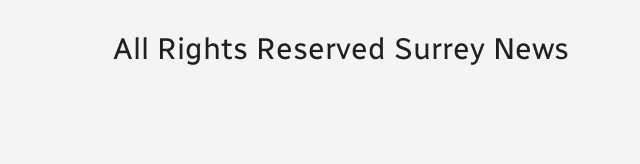All Rights Reserved Surrey News